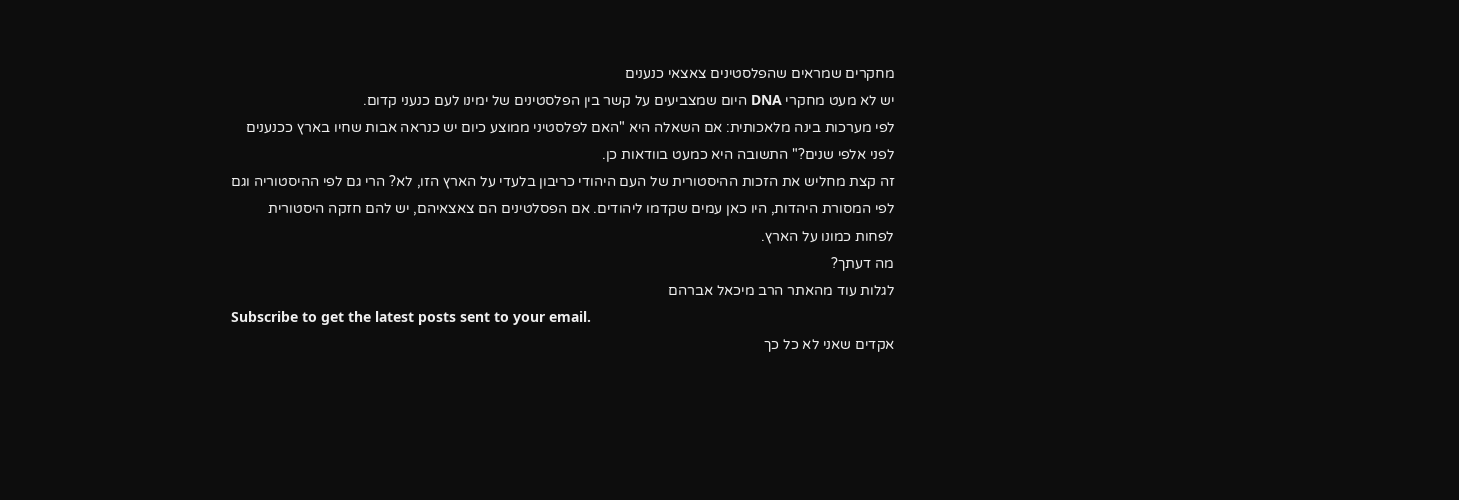מחקרים שמראים שהפלסטינים צאצאי כנענים
יש לא מעט מחקרי DNA היום שמצביעים על קשר בין הפלסטינים של ימינו לעם כנעני קדום.
לפי מערכות בינה מלאכותית: אם השאלה היא "האם לפלסטיני ממוצע כיום יש כנראה אבות שחיו בארץ ככנענים לפני אלפי שנים?" התשובה היא כמעט בוודאות כן.
זה קצת מחליש את הזכות ההיסטורית של העם היהודי כריבון בלעדי על הארץ הזו, לא? הרי גם לפי ההיסטוריה וגם לפי המסורת היהדות, היו כאן עמים שקדמו ליהודים. אם הפסלטינים הם צאצאיהם, יש להם חזקה היסטורית לפחות כמונו על הארץ.
מה דעתך?
לגלות עוד מהאתר הרב מיכאל אברהם
Subscribe to get the latest posts sent to your email.
אקדים שאני לא כל כך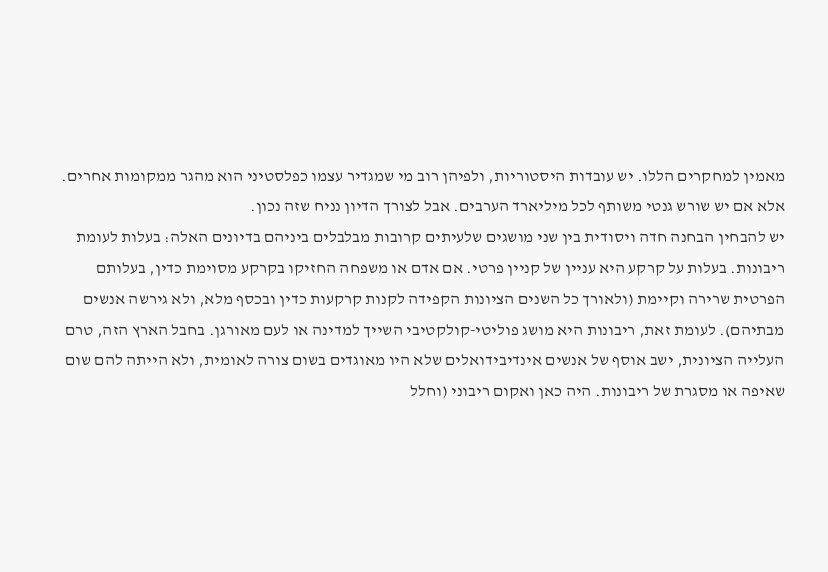מאמין למחקרים הללו. יש עובדות היסטוריות, ולפיהן רוב מי שמגדיר עצמו כפלסטיני הוא מהגר ממקומות אחרים. אלא אם יש שורש גנטי משותף לכל מיליארד הערבים. אבל לצורך הדיון נניח שזה נכון.
יש להבחין הבחנה חדה ויסודית בין שני מושגים שלעיתים קרובות מבלבלים ביניהם בדיונים האלה: בעלות לעומת ריבונות. בעלות על קרקע היא עניין של קניין פרטי. אם אדם או משפחה החזיקו בקרקע מסוימת כדין, בעלותם הפרטית שרירה וקיימת (ולאורך כל השנים הציונות הקפידה לקנות קרקעות כדין ובכסף מלא, ולא גירשה אנשים מבתיהם). לעומת זאת, ריבונות היא מושג פוליטי-קולקטיבי השייך למדינה או לעם מאורגן. בחבל הארץ הזה, טרם העלייה הציונית, ישב אוסף של אנשים אינדיבידואלים שלא היו מאוגדים בשום צורה לאומית, ולא הייתה להם שום שאיפה או מסגרת של ריבונות. היה כאן ואקום ריבוני (וחלל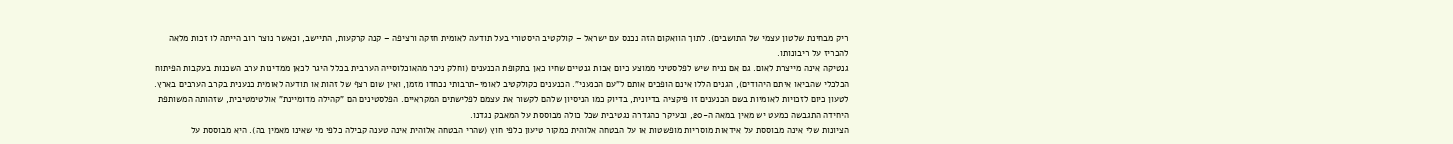ריק מבחינת שלטון עצמי של התושבים). לתוך הוואקום הזה נכנס עם ישראל – קולקטיב היסטורי בעל תודעה לאומית חזקה ורציפה – קנה קרקעות, התיישב, וכאשר נוצר רוב הייתה לו זכות מלאה להכריז על ריבונותו.
גנטיקה אינה מייצרת לאום. גם אם נניח שיש לפלסטיני ממוצע כיום אבות גנטיים שחיו כאן בתקופת הכנענים (וחלק ניכר מהאוכלוסייה הערבית בכלל היגר לכאן ממדינות ערב השכנות בעקבות הפיתוח הכלכלי שהביאו איתם היהודים), הגנים הללו אינם הופכים אותם ל"עם הכנעני". הכנענים כקולקטיב לאומי-תרבותי נכחדו מזמן, ואין שום רצף של זהות או תודעה לאומית כנענית בקרב הערבים בארץ. לטעון כיום לזכויות לאומיות בשם הכנענים זו פיקציה בדיונית, בדיוק כמו הניסיון שלהם לקשור את עצמם לפלישתים המקראיים. הפלסטינים הם "קהילה מדומיינת" אולטימטיבית, שזהותה המשותפת היחידה התגבשה כמעט יש מאין במאה ה-20, ובעיקר כהגדרה נגטיבית שכל כולה מבוססת על המאבק נגדנו.
הציונות שלי אינה מבוססת על אידאות מוסריות מופשטות או על הבטחה אלוהית כמקור טיעון כלפי חוץ (שהרי הבטחה אלוהית אינה טענה קבילה כלפי מי שאינו מאמין בה). היא מבוססת על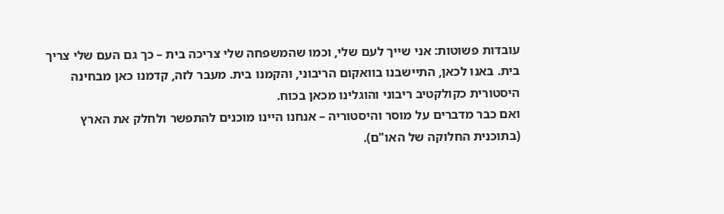עובדות פשוטות: אני שייך לעם שלי, וכמו שהמשפחה שלי צריכה בית – כך גם העם שלי צריך בית. באנו לכאן, התיישבנו בוואקום הריבוני, והקמנו בית. מעבר לזה, קדמנו כאן מבחינה היסטורית כקולקטיב ריבוני והוגלינו מכאן בכוח.
ואם כבר מדברים על מוסר והיסטוריה – אנחנו היינו מוכנים להתפשר ולחלק את הארץ (בתוכנית החלוקה של האו"ם).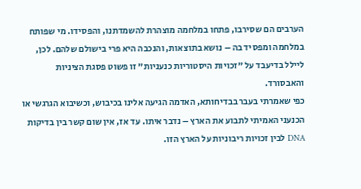הערבים הם שסירבו, פתחו במלחמה מוצהרת להשמדתנו, והפסידו. מי שפותח במלחמה ומפסיד בה – נושא בתוצאות, והנכבה היא פרי בישולם שלהם. לכן, ליילל בדיעבד על "זכויות היסטוריות כנעניות" זו פשוט פסגת הציניות והאבסורד.
כפי שאמרתי בעבר בבדיחותא, האדמה הגיעה אלינו בכיבוש, וכשיבוא הגרגשי או הכנעני האמיתי לתבוע את הארץ – נדבר איתו. עד אז, אין שום קשר בין בדיקות DNA לבין זכויות ריבוניות על הארץ הזו.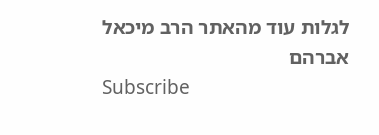לגלות עוד מהאתר הרב מיכאל אברהם
Subscribe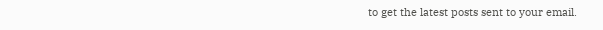to get the latest posts sent to your email.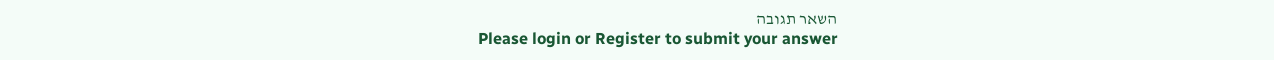השאר תגובה
Please login or Register to submit your answer